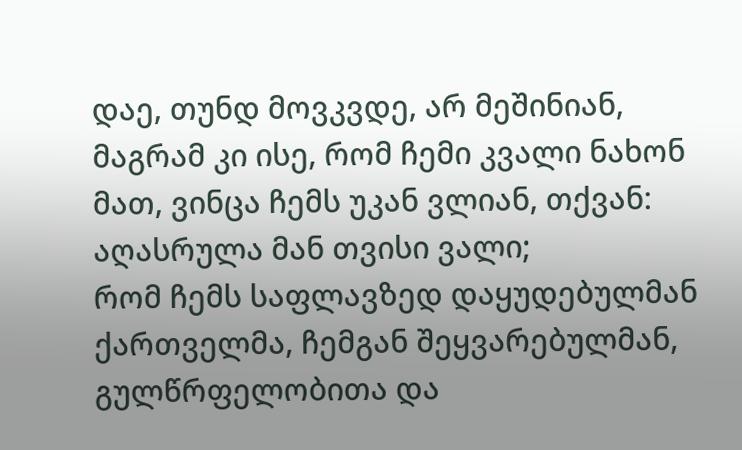დაე, თუნდ მოვკვდე, არ მეშინიან, მაგრამ კი ისე, რომ ჩემი კვალი ნახონ მათ, ვინცა ჩემს უკან ვლიან, თქვან: აღასრულა მან თვისი ვალი;
რომ ჩემს საფლავზედ დაყუდებულმან ქართველმა, ჩემგან შეყვარებულმან, გულწრფელობითა და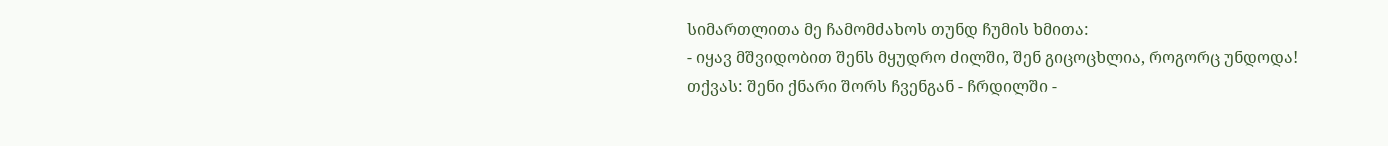სიმართლითა მე ჩამომძახოს თუნდ ჩუმის ხმითა:
- იყავ მშვიდობით შენს მყუდრო ძილში, შენ გიცოცხლია, როგორც უნდოდა! თქვას: შენი ქნარი შორს ჩვენგან - ჩრდილში -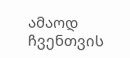ამაოდ ჩვენთვის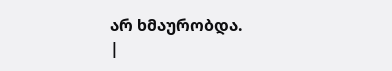არ ხმაურობდა.
|